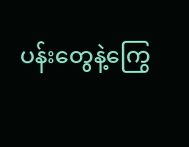ပန်းတွေနဲ့ကြွေ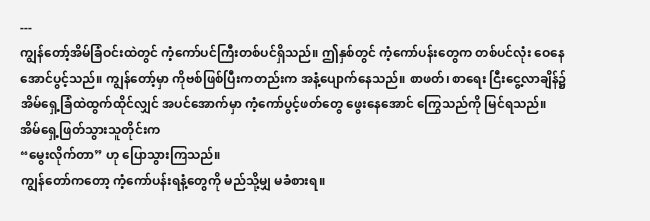---
ကျွန်တော့်အိမ်ခြံဝင်းထဲတွင် ကံ့ကော်ပင်ကြီးတစ်ပင်ရှိသည်။ ဤနှစ်တွင် ကံ့ကော်ပန်းတွေက တစ်ပင်လုံး ဝေနေအောင်ပွင့်သည်။ ကျွန်တော့်မှာ ကိုဗစ်ဖြစ်ပြီးကတည်းက အနံ့ပျောက်နေသည်။ စာဖတ်၊ စာရေး ငြီးငွေ့လာချိန်၌ အိမ်ရှေ့ခြံထဲထွက်ထိုင်လျှင် အပင်အောက်မှာ ကံ့ကော်ပွင့်ဖတ်တွေ ဖွေးနေအောင် ကြွေသည်ကို မြင်ရသည်။
အိမ်ရှေ့ဖြတ်သွားသူတိုင်းက
“မွေးလိုက်တာ” ဟု ပြောသွားကြသည်။
ကျွန်တော်ကတော့ ကံ့ကော်ပန်းရနံ့တွေကို မည်သို့မျှ မခံစားရ။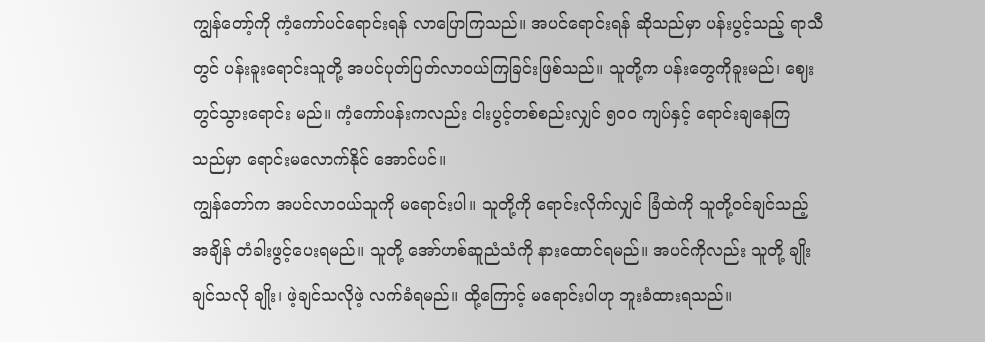ကျွန်တော့်ကို ကံ့ကော်ပင်ရောင်းရန် လာပြောကြသည်။ အပင်ရောင်းရန် ဆိုသည်မှာ ပန်းပွင့်သည့် ရာသီတွင် ပန်းခူးရောင်းသူတို့ အပင်ပုတ်ပြတ်လာဝယ်ကြခြင်းဖြစ်သည်။ သူတို့က ပန်းတွေကိုခူးမည်၊ ဈေးတွင်သွားရောင်း မည်။ ကံ့ကော်ပန်းကလည်း ငါးပွင့်တစ်စည်းလျှင် ၅၀၀ ကျပ်နှင့် ရောင်းချနေကြသည်မှာ ရောင်းမလောက်နိုင် အောင်ပင်။
ကျွန်တော်က အပင်လာဝယ်သူကို မရောင်းပါ။ သူတို့ကို ရောင်းလိုက်လျှင် ခြံထဲကို သူတို့ဝင်ချင်သည့်အချိန် တံခါးဖွင့်ပေးရမည်။ သူတို့ အော်ဟစ်ဆူညံသံကို နားထောင်ရမည်။ အပင်ကိုလည်း သူတို့ ချိုးချင်သလို ချိုး၊ ဖဲ့ချင်သလိုဖဲ့ လက်ခံရမည်။ ထို့ကြောင့် မရောင်းပါဟု ဘူးခံထားရသည်။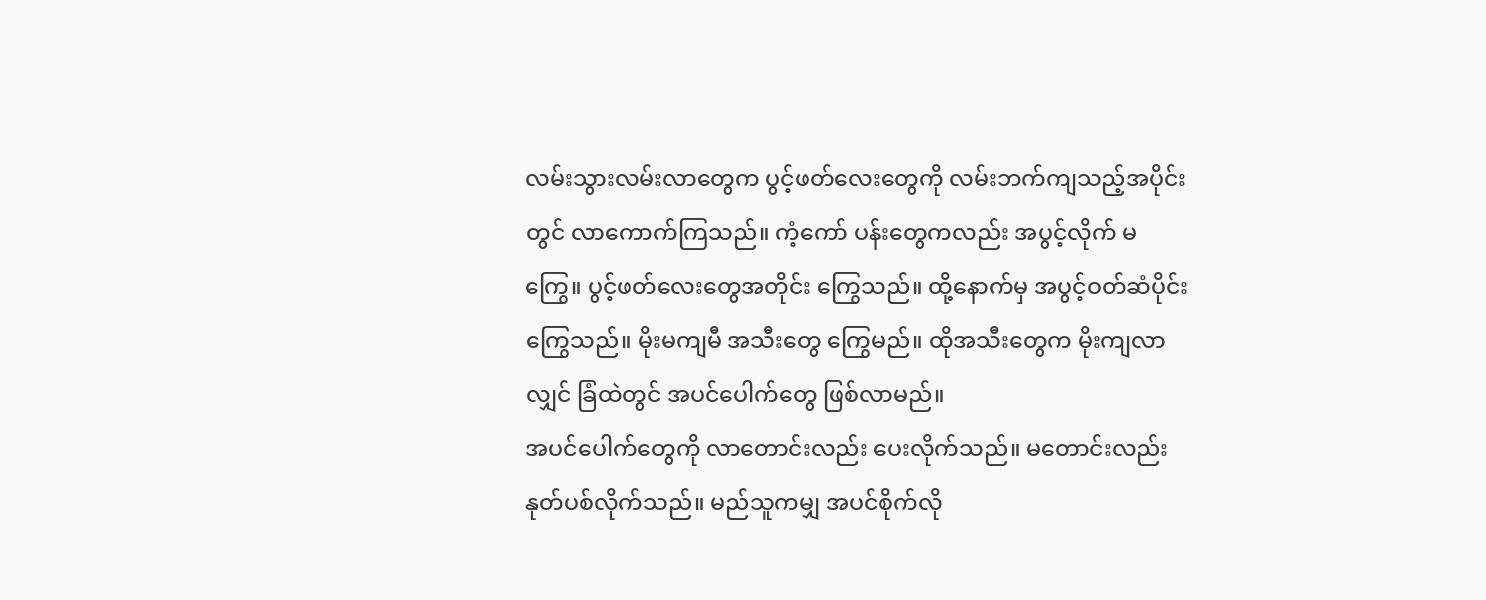လမ်းသွားလမ်းလာတွေက ပွင့်ဖတ်လေးတွေကို လမ်းဘက်ကျသည့်အပိုင်းတွင် လာကောက်ကြသည်။ ကံ့ကော် ပန်းတွေကလည်း အပွင့်လိုက် မကြွေ။ ပွင့်ဖတ်လေးတွေအတိုင်း ကြွေသည်။ ထို့နောက်မှ အပွင့်ဝတ်ဆံပိုင်း ကြွေသည်။ မိုးမကျမီ အသီးတွေ ကြွေမည်။ ထိုအသီးတွေက မိုးကျလာလျှင် ခြံထဲတွင် အပင်ပေါက်တွေ ဖြစ်လာမည်။
အပင်ပေါက်တွေကို လာတောင်းလည်း ပေးလိုက်သည်။ မတောင်းလည်း နုတ်ပစ်လိုက်သည်။ မည်သူကမျှ အပင်စိုက်လို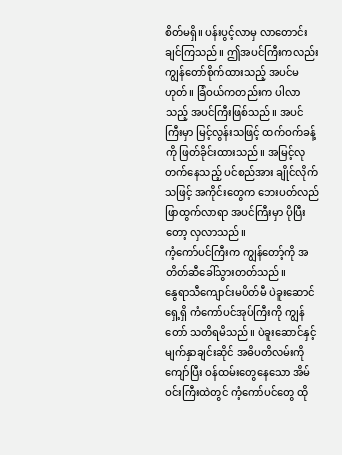စိတ်မရှိ။ ပန်းပွင့်လာမှ လာတောင်းချင်ကြသည်။ ဤအပင်ကြီးကလည်း ကျွန်တော်စိုက်ထားသည့် အပင်မဟုတ်။ ခြံဝယ်ကတည်းက ပါလာသည့် အပင်ကြီးဖြစ်သည်။ အပင်ကြီးမှာ မြင့်လွန်းသဖြင့် ထက်ဝက်ခန့်ကို ဖြတ်ခိုင်းထားသည်။ အမြင့်လုတက်နေသည့် ပင်စည်အား ချိုင်လိုက်သဖြင့် အကိုင်းတွေက ဘေးပတ်လည် ဖြာထွက်လာရာ အပင်ကြီးမှာ ပိုပြီးတော့ လှလာသည်။
ကံ့ကော်ပင်ကြီးက ကျွန်တော့်ကို အတိတ်ဆီခေါ်သွားတတ်သည်။
နွေရာသီကျောင်းမပိတ်မီ ပဲခူးဆောင်ရှေ့ရှိ ကံကော်ပင်အုပ်ကြီးကို ကျွန်တော် သတိရမိသည်။ ပဲခူးဆောင်နှင့် မျက်နှာချင်းဆိုင် အဓိပတိလမ်းကိုကျော်ပြီး ဝန်ထမ်းတွေနေသော အိမ်ဝင်းကြီးထဲတွင် ကံ့ကော်ပင်တွေ ထို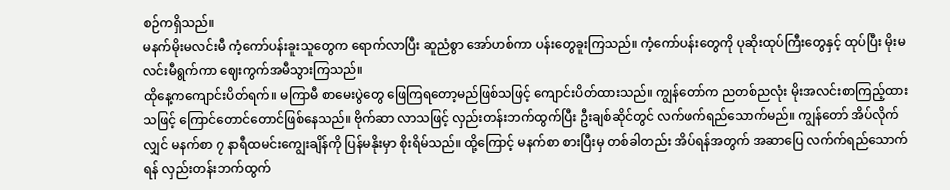စဉ်ကရှိသည်။
မနက်မိုးမလင်းမီ ကံ့ကော်ပန်းခူးသူတွေက ရောက်လာပြီး ဆူညံစွာ အော်ဟစ်ကာ ပန်းတွေခူးကြသည်။ ကံ့ကော်ပန်းတွေကို ပုဆိုးထုပ်ကြီးတွေနှင့် ထုပ်ပြီး မိုးမလင်းမီရွက်ကာ ဈေးကွက်အမီသွားကြသည်။
ထိုနေ့ကကျောင်းပိတ်ရက်။ မကြာမီ စာမေးပွဲတွေ ဖြေကြရတော့မည်ဖြစ်သဖြင့် ကျောင်းပိတ်ထားသည်။ ကျွန်တော်က ညတစ်ညလုံး မိုးအလင်းစာကြည့်ထားသဖြင့် ကြောင်တောင်တောင်ဖြစ်နေသည်။ ဗိုက်ဆာ လာသဖြင့် လှည်းတန်းဘက်ထွက်ပြီး ဦးချစ်ဆိုင်တွင် လက်ဖက်ရည်သောက်မည်။ ကျွန်တော် အိပ်လိုက်လျှင် မနက်စာ ၇ နာရီထမင်းကျွေးချိန်ကို ပြန်မနိုးမှာ စိုးရိမ်သည်။ ထို့ကြောင့် မနက်စာ စားပြီးမှ တစ်ခါတည်း အိပ်ရန်အတွက် အဆာပြေ လက်က်ရည်သောက်ရန် လှည်းတန်းဘက်ထွက်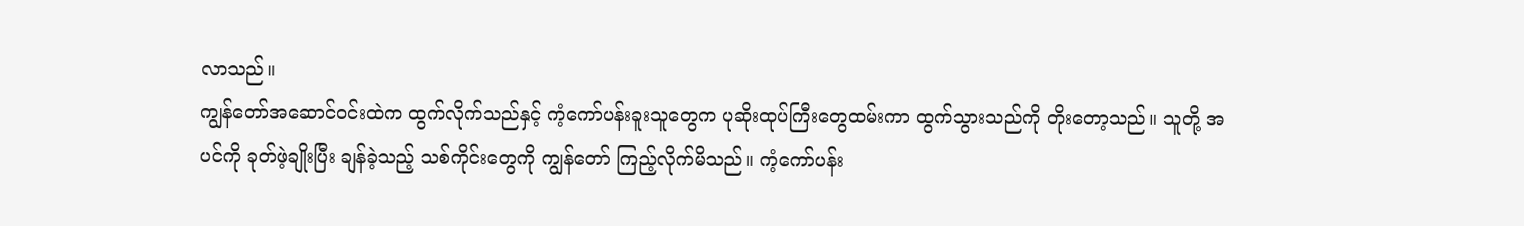လာသည်။
ကျွန်တော်အဆောင်ဝင်းထဲက ထွက်လိုက်သည်နှင့် ကံ့ကော်ပန်းခူးသူတွေက ပုဆိုးထုပ်ကြီးတွေထမ်းကာ ထွက်သွားသည်ကို တိုးတော့သည်။ သူတို့ အပင်ကို ခုတ်ဖဲ့ချိုးပြီး ချန်ခဲ့သည့် သစ်ကိုင်းတွေကို ကျွန်တော် ကြည့်လိုက်မိသည်။ ကံ့ကော်ပန်း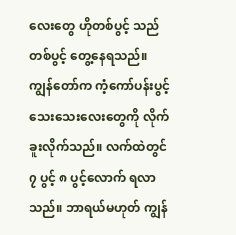လေးတွေ ဟိုတစ်ပွင့် သည်တစ်ပွင့် တွေ့နေရသည်။
ကျွန်တော်က ကံ့ကော်ပန်းပွင့် သေးသေးလေးတွေကို လိုက်ခူးလိုက်သည်။ လက်ထဲတွင် ၇ ပွင့် ၈ ပွင့်လောက် ရလာသည်။ ဘာရယ်မဟုတ် ကျွန်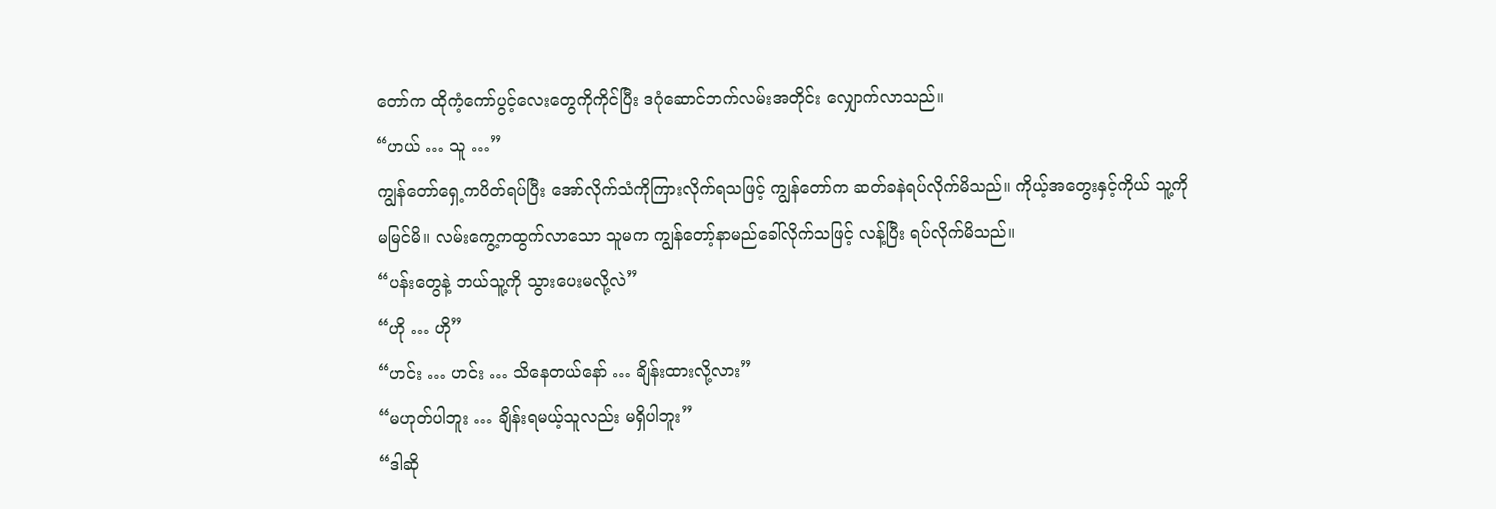တော်က ထိုကံ့ကော်ပွင့်လေးတွေကိုကိုင်ပြီး ဒဂုံဆောင်ဘက်လမ်းအတိုင်း လျှောက်လာသည်။
“ဟယ် … သူ …”
ကျွန်တော်ရှေ့ကပိတ်ရပ်ပြီး အော်လိုက်သံကိုကြားလိုက်ရသဖြင့် ကျွန်တော်က ဆတ်ခနဲရပ်လိုက်မိသည်။ ကိုယ့်အတွေးနှင့်ကိုယ် သူ့ကိုမမြင်မိ။ လမ်းကွေ့ကထွက်လာသော သူမက ကျွန်တော့်နာမည်ခေါ်လိုက်သဖြင့် လန့်ပြီး ရပ်လိုက်မိသည်။
“ပန်းတွေနဲ့ ဘယ်သူ့ကို သွားပေးမလို့လဲ”
“ဟို … ဟို”
“ဟင်း … ဟင်း … သိနေတယ်နော် … ချိန်းထားလို့လား”
“မဟုတ်ပါဘူး … ချိန်းရမယ့်သူလည်း မရှိပါဘူး”
“ဒါဆို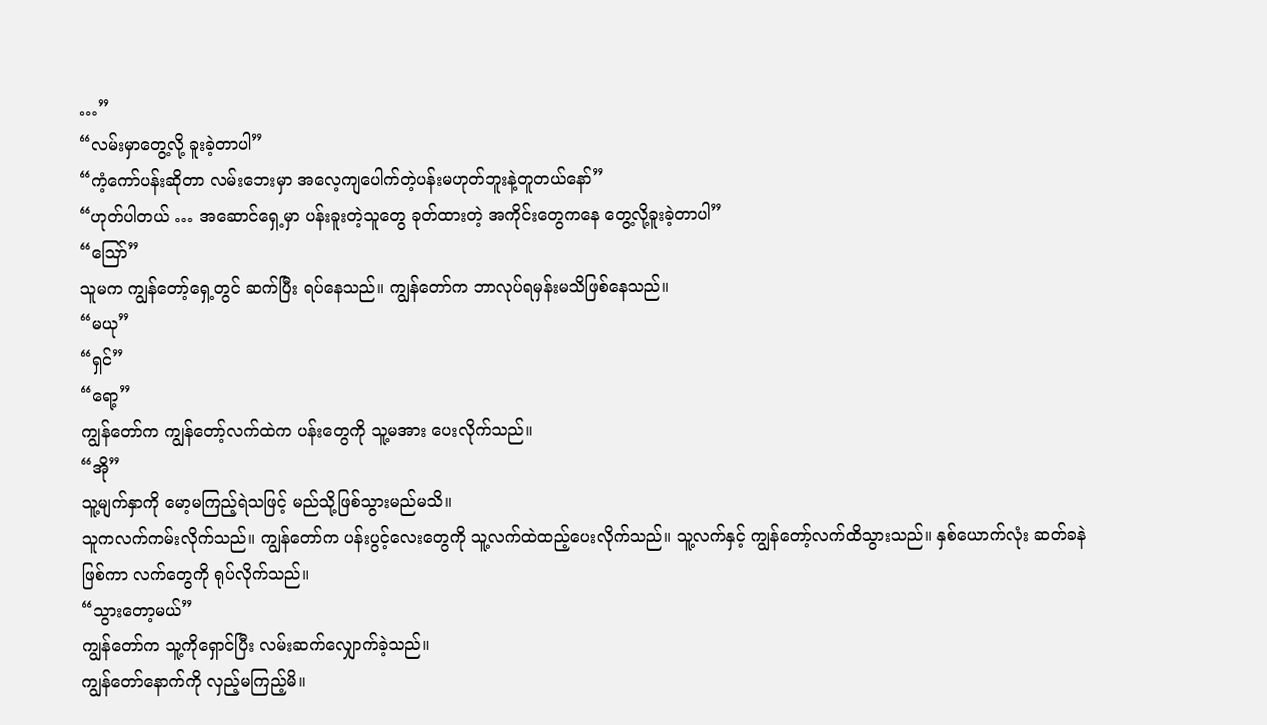…”
“လမ်းမှာတွေ့လို့ ခူးခဲ့တာပါ”
“ကံ့ကော်ပန်းဆိုတာ လမ်းဘေးမှာ အလေ့ကျပေါက်တဲ့ပန်းမဟုတ်ဘူးနဲ့တူတယ်နော်”
“ဟုတ်ပါတယ် … အဆောင်ရှေ့မှာ ပန်းခူးတဲ့သူတွေ ခုတ်ထားတဲ့ အကိုင်းတွေကနေ တွေ့လို့ခူးခဲ့တာပါ”
“ဪ”
သူမက ကျွန်တော့်ရှေ့တွင် ဆက်ပြီး ရပ်နေသည်။ ကျွန်တော်က ဘာလုပ်ရမှန်းမသိဖြစ်နေသည်။
“မယု”
“ရှင်”
“ရော့”
ကျွန်တော်က ကျွန်တော့်လက်ထဲက ပန်းတွေကို သူ့မအား ပေးလိုက်သည်။
“အို”
သူ့မျက်နှာကို မော့မကြည့်ရဲသဖြင့် မည်သို့ဖြစ်သွားမည်မသိ။
သူကလက်ကမ်းလိုက်သည်။ ကျွန်တော်က ပန်းပွင့်လေးတွေကို သူ့လက်ထဲထည့်ပေးလိုက်သည်။ သူ့လက်နှင့် ကျွန်တော့်လက်ထိသွားသည်။ နှစ်ယောက်လုံး ဆတ်ခနဲ ဖြစ်ကာ လက်တွေကို ရုပ်လိုက်သည်။
“သွားတော့မယ်”
ကျွန်တော်က သူ့ကိုရှောင်ပြီး လမ်းဆက်လျှောက်ခဲ့သည်။
ကျွန်တော်နောက်ကို လှည့်မကြည့်မိ။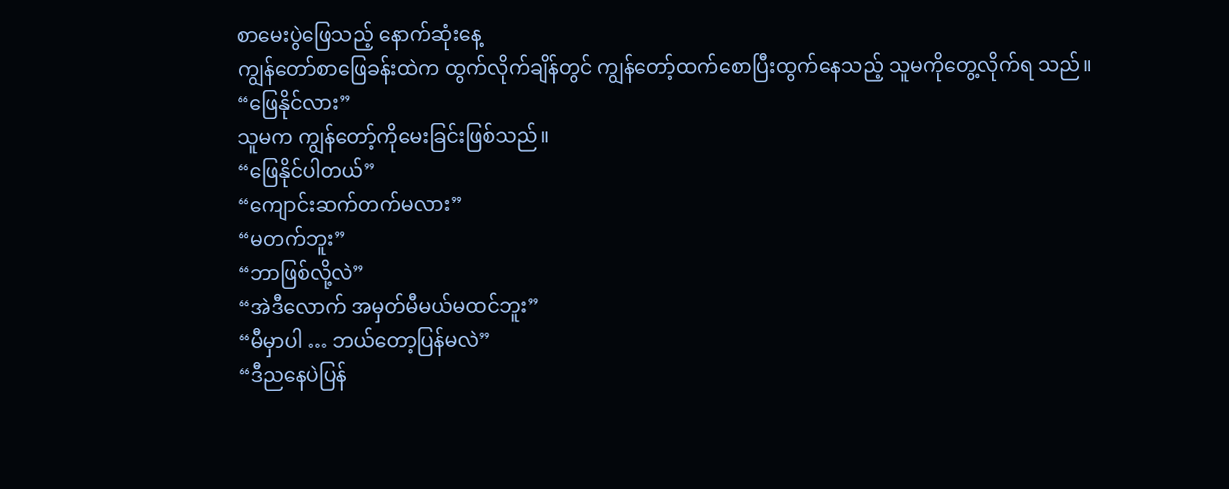စာမေးပွဲဖြေသည့် နောက်ဆုံးနေ့
ကျွန်တော်စာဖြေခန်းထဲက ထွက်လိုက်ချိန်တွင် ကျွန်တော့်ထက်စောပြီးထွက်နေသည့် သူမကိုတွေ့လိုက်ရ သည်။
“ဖြေနိုင်လား”
သူမက ကျွန်တော့်ကိုမေးခြင်းဖြစ်သည်။
“ဖြေနိုင်ပါတယ်”
“ကျောင်းဆက်တက်မလား”
“မတက်ဘူး”
“ဘာဖြစ်လို့လဲ”
“အဲဒီလောက် အမှတ်မီမယ်မထင်ဘူး”
“မီမှာပါ … ဘယ်တော့ပြန်မလဲ”
“ဒီညနေပဲပြန်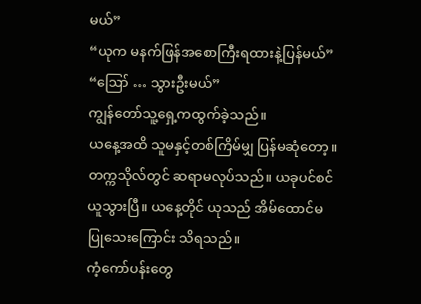မယ်”
“ယုက မနက်ဖြန်အစောကြီးရထားနဲ့ပြန်မယ်”
“ဪ … သွားဦးမယ်”
ကျွန်တော်သူ့ရှေ့ကထွက်ခဲ့သည်။
ယနေ့အထိ သူမနှင့်တစ်ကြိမ်မျှ ပြန်မဆုံတော့။ တက္ကသိုလ်တွင် ဆရာမလုပ်သည်။ ယခုပင်စင်ယူသွားပြီ။ ယနေ့တိုင် ယုသည် အိမ်ထောင်မပြုသေးကြောင်း သိရသည်။
ကံ့ကော်ပန်းတွေ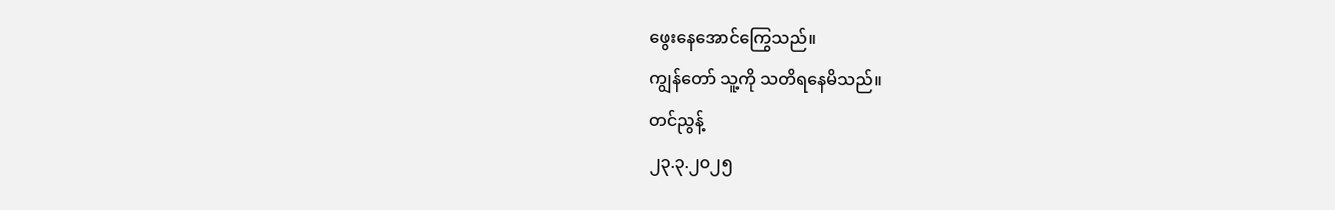ဖွေးနေအောင်ကြွေသည်။
ကျွန်တော် သူ့ကို သတိရနေမိသည်။
တင်ညွန့်
၂၃.၃.၂၀၂၅